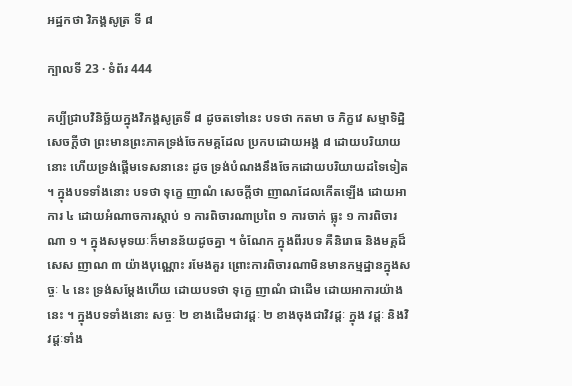អដ្ឋកថា វិភង្គសូត្រ ទី ៨

ក្បាលទី 23 · ទំព័រ 444

គប្បីជ្រាបវិនិច្ឆ័យក្នុងវិភង្គសូត្រទី ៨ ដូចតទៅនេះ បទថា កតមា ច ភិក្ខវេ សម្មាទិដ្ឋិ សេចក្តីថា ព្រះមានព្រះភាគទ្រង់ចែកមគ្គដែល ប្រកបដោយអង្គ ៨ ដោយបរិយាយនោះ ហើយទ្រង់ផ្តើមទេសនានេះ ដូច ទ្រង់បំណងនឹងចែកដោយបរិយាយដទៃទៀត ។ ក្នុងបទទាំងនោះ បទថា ទុក្ខេ ញាណំ សេចក្តីថា ញាណដែលកើតឡើង ដោយអាការ ៤ ដោយអំណាចការស្តាប់ ១ ការពិចារណាប្រពៃ ១ ការចាក់ ធ្លុះ ១ ការពិចារណា ១ ។ ក្នុងសមុទយៈក៏មានន័យដូចគ្នា ។ ចំណែក ក្នុងពីរបទ គឺនិរោធ និងមគ្គដ៏សេស ញាណ ៣ យ៉ាងបុណ្ណោះ រមែងគួរ ព្រោះការពិចារណាមិនមានកម្មដ្ឋានក្នុងសច្ចៈ ៤ នេះ ទ្រង់សម្តែងហើយ ដោយបទថា ទុក្ខេ ញាណំ ជាដើម ដោយអាការយ៉ាងនេះ ។ ក្នុងបទទាំងនោះ សច្ចៈ ២ ខាងដើមជាវដ្តៈ ២ ខាងចុងជាវិវដ្តៈ ក្នុង វដ្តៈ និងវិវដ្តៈទាំង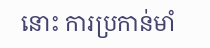នោះ ការប្រកាន់មាំ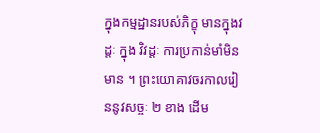ក្នុងកម្មដ្ឋានរបស់ភិក្ខុ មានក្នុងវដ្តៈ ក្នុង វិវដ្តៈ ការប្រកាន់មាំមិនមាន ។ ព្រះយោគាវចរកាលរៀននូវសច្ចៈ ២ ខាង ដើម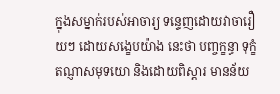ក្នុងសម្នាក់របស់អាចារ្យ ទន្ទេញដោយវាចារឿយៗ ដោយសង្ខេបយ៉ាង នេះថា បញ្ចក្ខន្ធា ទុក្ខំ តណ្ញាសមុទយោ និងដោយពិស្តារ មានន័យ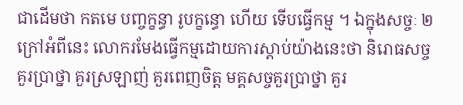ជាដើមថា កតមេ បញ្ចក្ខន្ធា រូបក្ខន្ធោ ហើយ ទើបធ្វើកម្ម ។ ឯក្នុងសច្ចៈ ២ ក្រៅអំពីនេះ លោករមែងធ្វើកម្មដោយការស្តាប់យ៉ាងនេះថា និរោធសច្ច គួរប្រាថ្នា គួរស្រឡាញ់ គួរពេញចិត្ត មគ្គសច្ចគួរប្រាថ្នា គួរ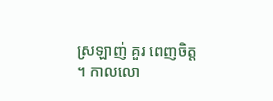ស្រឡាញ់ គួរ ពេញចិត្ត ។ កាលលោ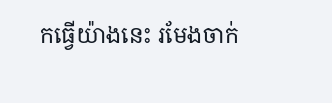កធ្វើយ៉ាងនេះ រមែងចាក់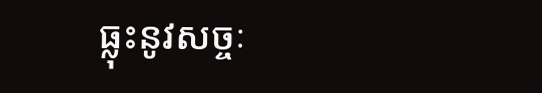ធ្លុះនូវសច្ចៈ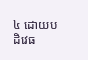៤ ដោយបដិវេធ